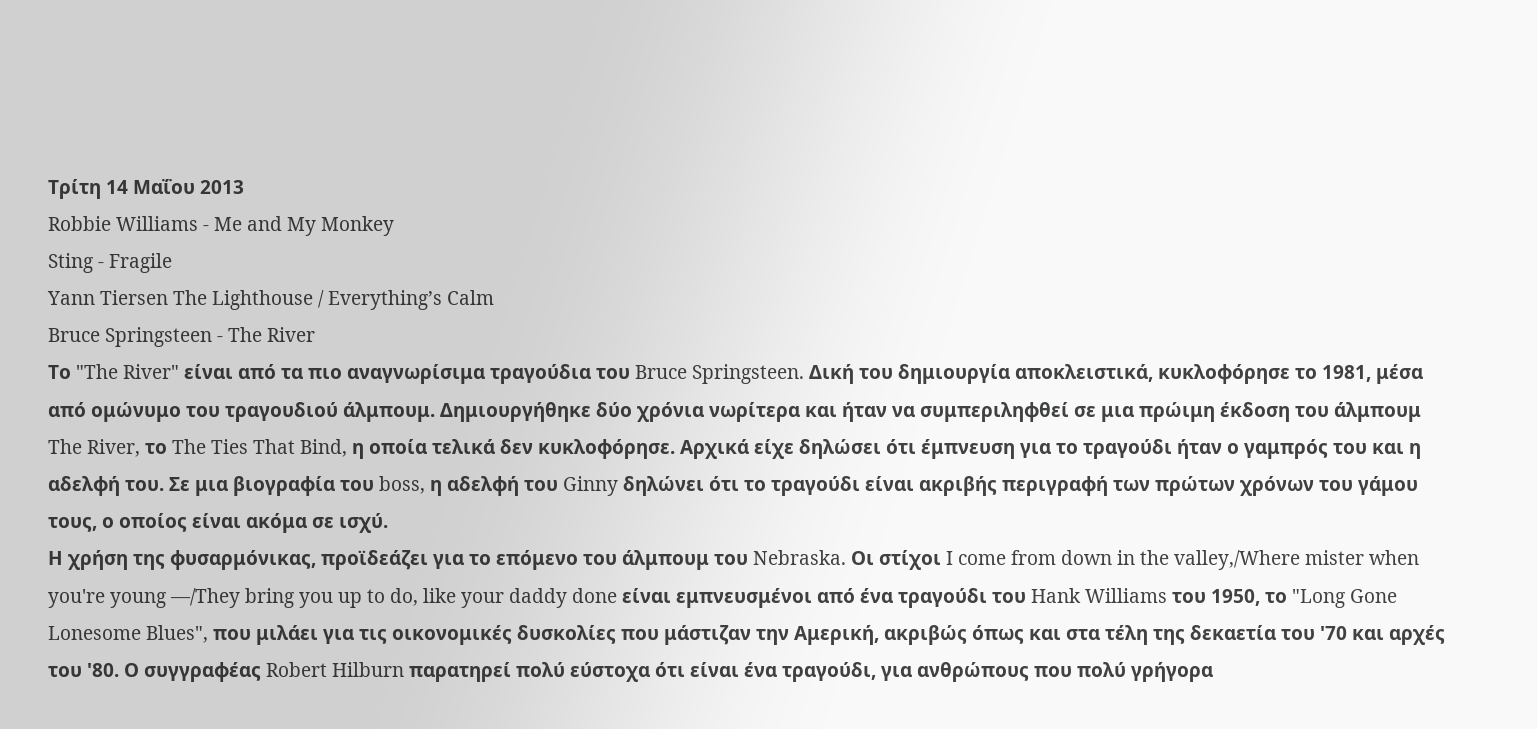Τρίτη 14 Μαΐου 2013
Robbie Williams - Me and My Monkey
Sting - Fragile
Yann Tiersen The Lighthouse / Everything’s Calm
Bruce Springsteen - The River
Το "The River" είναι από τα πιο αναγνωρίσιμα τραγούδια του Bruce Springsteen. Δική του δημιουργία αποκλειστικά, κυκλοφόρησε το 1981, μέσα από ομώνυμο του τραγουδιού άλμπουμ. Δημιουργήθηκε δύο χρόνια νωρίτερα και ήταν να συμπεριληφθεί σε μια πρώιμη έκδοση του άλμπουμ The River, το The Ties That Bind, η οποία τελικά δεν κυκλοφόρησε. Αρχικά είχε δηλώσει ότι έμπνευση για το τραγούδι ήταν ο γαμπρός του και η αδελφή του. Σε μια βιογραφία του boss, η αδελφή του Ginny δηλώνει ότι το τραγούδι είναι ακριβής περιγραφή των πρώτων χρόνων του γάμου τους, ο οποίος είναι ακόμα σε ισχύ.
Η χρήση της φυσαρμόνικας, προϊδεάζει για το επόμενο του άλμπουμ του Nebraska. Οι στίχοι I come from down in the valley,/Where mister when you're young —/They bring you up to do, like your daddy done είναι εμπνευσμένοι από ένα τραγούδι του Hank Williams του 1950, το "Long Gone Lonesome Blues", που μιλάει για τις οικονομικές δυσκολίες που μάστιζαν την Αμερική, ακριβώς όπως και στα τέλη της δεκαετία του '70 και αρχές του '80. Ο συγγραφέας Robert Hilburn παρατηρεί πολύ εύστοχα ότι είναι ένα τραγούδι, για ανθρώπους που πολύ γρήγορα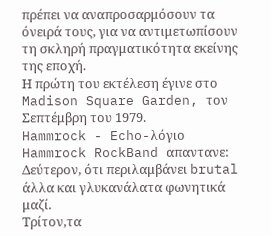πρέπει να αναπροσαρμόσουν τα όνειρά τους, για να αντιμετωπίσουν τη σκληρή πραγματικότητα εκείνης της εποχή.
Η πρώτη του εκτέλεση έγινε στο Madison Square Garden, τον Σεπτέμβρη του 1979.
Hammrock - Echo-λόγιο
Hammrock RockBand απαντανε:
Δεύτερον, ότι περιλαμβάνει brutal άλλα και γλυκανάλατα φωνητικά μαζί.
Τρίτον,τα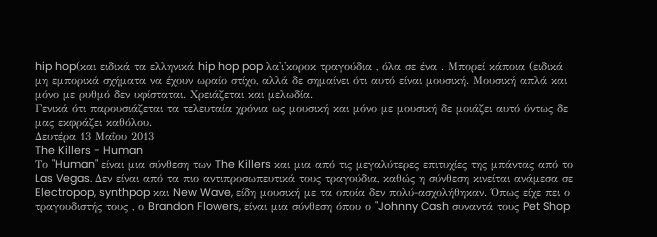hip hop(και ειδικά τα ελληνικά hip hop pop λα'ι'κοροκ τραγούδια , όλα σε ένα . Μπορεί κάποια (ειδικά μη εμπορικά σχήματα να έχουν ωραίο στίχο, αλλά δε σημαίνει ότι αυτό είναι μουσική. Μουσική απλά και μόνο με ρυθμό δεν υφίσταται. Χρειάζεται και μελωδία.
Γενικά ότι παρουσιάζεται τα τελευταία χρόνια ως μουσική και μόνο με μουσική δε μοιάζει αυτό όντως δε μας εκφράζει καθόλου.
Δευτέρα 13 Μαΐου 2013
The Killers - Human
Το "Human" είναι μια σύνθεση των The Killers και μια από τις μεγαλύτερες επιτυχίες της μπάντας από το Las Vegas. Δεν είναι από τα πιο αντιπροσωπευτικά τους τραγούδια, καθώς η σύνθεση κινείται ανάμεσα σε Electropop, synthpop και New Wave, είδη μουσική με τα οποία δεν πολύ-ασχολήθηκαν. Όπως είχε πει ο τραγουδιστής τους , ο Brandon Flowers, είναι μια σύνθεση όπου ο "Johnny Cash συναντά τους Pet Shop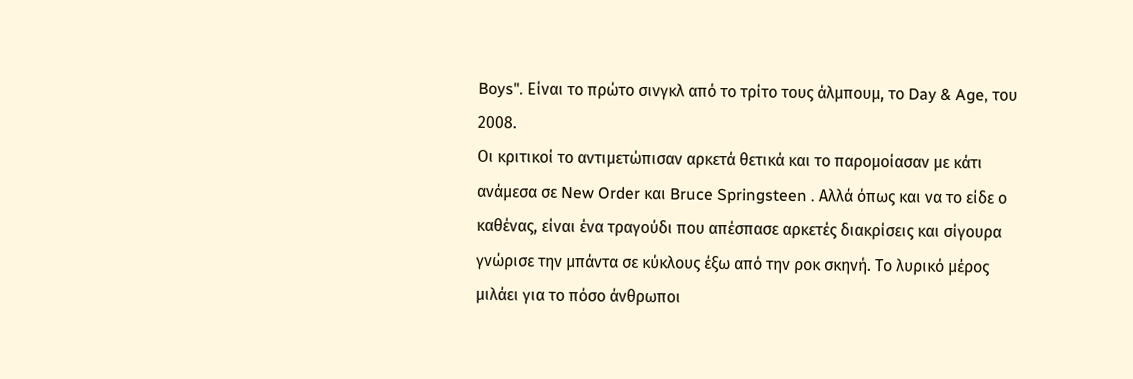Boys". Είναι το πρώτο σινγκλ από το τρίτο τους άλμπουμ, το Day & Age, του 2008.
Οι κριτικοί το αντιμετώπισαν αρκετά θετικά και το παρομοίασαν με κάτι ανάμεσα σε New Order και Bruce Springsteen . Αλλά όπως και να το είδε ο καθένας, είναι ένα τραγούδι που απέσπασε αρκετές διακρίσεις και σίγουρα γνώρισε την μπάντα σε κύκλους έξω από την ροκ σκηνή. Το λυρικό μέρος μιλάει για το πόσο άνθρωποι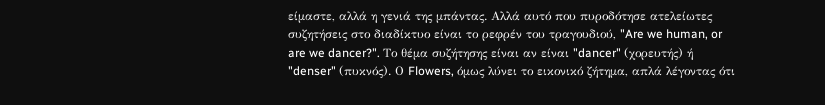είμαστε, αλλά η γενιά της μπάντας. Αλλά αυτό που πυροδότησε ατελείωτες συζητήσεις στο διαδίκτυο είναι το ρεφρέν του τραγουδιού, "Are we human, or are we dancer?". Το θέμα συζήτησης είναι αν είναι "dancer" (χορευτής) ή "denser" (πυκνός). Ο Flowers, όμως λύνει το εικονικό ζήτημα, απλά λέγοντας ότι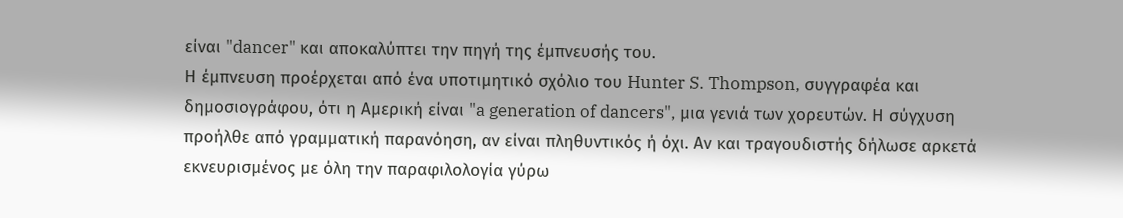είναι "dancer" και αποκαλύπτει την πηγή της έμπνευσής του.
Η έμπνευση προέρχεται από ένα υποτιμητικό σχόλιο του Hunter S. Thompson, συγγραφέα και δημοσιογράφου, ότι η Αμερική είναι "a generation of dancers", μια γενιά των χορευτών. Η σύγχυση προήλθε από γραμματική παρανόηση, αν είναι πληθυντικός ή όχι. Αν και τραγουδιστής δήλωσε αρκετά εκνευρισμένος με όλη την παραφιλολογία γύρω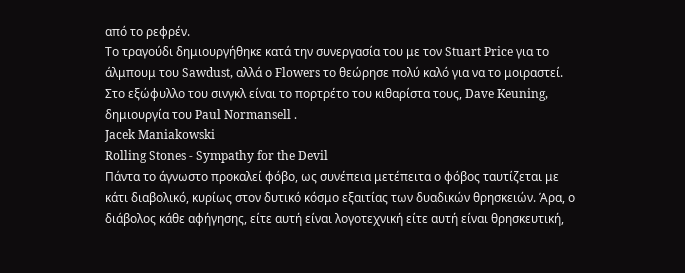από το ρεφρέν.
Το τραγούδι δημιουργήθηκε κατά την συνεργασία του με τον Stuart Price για το άλμπουμ του Sawdust, αλλά ο Flowers το θεώρησε πολύ καλό για να το μοιραστεί. Στο εξώφυλλο του σινγκλ είναι το πορτρέτο του κιθαρίστα τους, Dave Keuning, δημιουργία του Paul Normansell .
Jacek Maniakowski
Rolling Stones - Sympathy for the Devil
Πάντα το άγνωστο προκαλεί φόβο, ως συνέπεια μετέπειτα ο φόβος ταυτίζεται με κάτι διαβολικό, κυρίως στον δυτικό κόσμο εξαιτίας των δυαδικών θρησκειών. Άρα, ο διάβολος κάθε αφήγησης, είτε αυτή είναι λογοτεχνική είτε αυτή είναι θρησκευτική,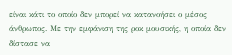είναι κάτι το οποίο δεν μπορεί να κατανοήσει ο μέσος άνθρωπος. Με την εμφάνιση της ροκ μουσικής, η οποία δεν δίστασε να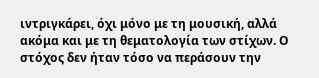ιντριγκάρει, όχι μόνο με τη μουσική, αλλά ακόμα και με τη θεματολογία των στίχων. Ο στόχος δεν ήταν τόσο να περάσουν την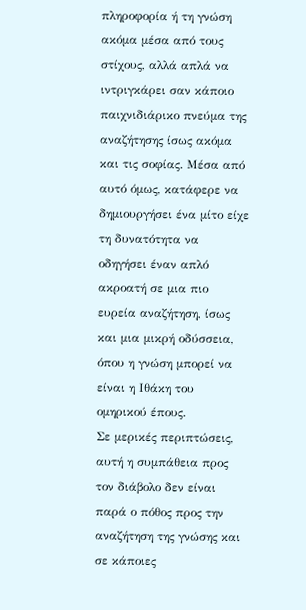πληροφορία ή τη γνώση ακόμα μέσα από τους στίχους, αλλά απλά να ιντριγκάρει σαν κάποιο παιχνιδιάρικο πνεύμα της αναζήτησης ίσως ακόμα και τις σοφίας. Μέσα από αυτό όμως, κατάφερε να δημιουργήσει ένα μίτο είχε τη δυνατότητα να οδηγήσει έναν απλό ακροατή σε μια πιο ευρεία αναζήτηση, ίσως και μια μικρή οδύσσεια, όπου η γνώση μπορεί να είναι η Ιθάκη του ομηρικού έπους.
Σε μερικές περιπτώσεις, αυτή η συμπάθεια προς τον διάβολο δεν είναι παρά ο πόθος προς την αναζήτηση της γνώσης και σε κάποιες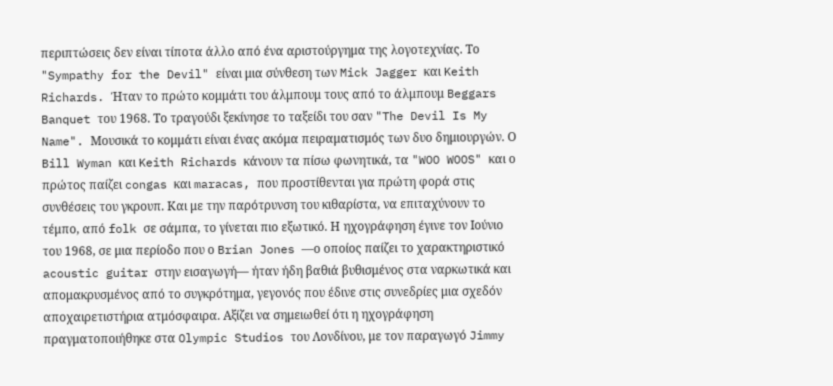περιπτώσεις δεν είναι τίποτα άλλο από ένα αριστούργημα της λογοτεχνίας. Το "Sympathy for the Devil" είναι μια σύνθεση των Mick Jagger και Keith Richards. Ήταν το πρώτο κομμάτι του άλμπουμ τους από το άλμπουμ Beggars Banquet του 1968. Το τραγούδι ξεκίνησε το ταξείδι του σαν "The Devil Is My Name". Μουσικά το κομμάτι είναι ένας ακόμα πειραματισμός των δυο δημιουργών. Ο Bill Wyman και Keith Richards κάνουν τα πίσω φωνητικά, τα "WOO WOOS" και ο πρώτος παίζει congas και maracas, που προστίθενται για πρώτη φορά στις συνθέσεις του γκρουπ. Και με την παρότρυνση του κιθαρίστα, να επιταχύνουν το τέμπο, από folk σε σάμπα, το γίνεται πιο εξωτικό. Η ηχογράφηση έγινε τον Ιούνιο του 1968, σε μια περίοδο που ο Brian Jones —ο οποίος παίζει το χαρακτηριστικό acoustic guitar στην εισαγωγή— ήταν ήδη βαθιά βυθισμένος στα ναρκωτικά και απομακρυσμένος από το συγκρότημα, γεγονός που έδινε στις συνεδρίες μια σχεδόν αποχαιρετιστήρια ατμόσφαιρα. Αξίζει να σημειωθεί ότι η ηχογράφηση πραγματοποιήθηκε στα Olympic Studios του Λονδίνου, με τον παραγωγό Jimmy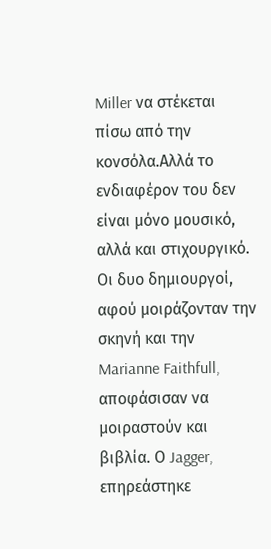Miller να στέκεται πίσω από την κονσόλα.Αλλά το ενδιαφέρον του δεν είναι μόνο μουσικό, αλλά και στιχουργικό. Οι δυο δημιουργοί, αφού μοιράζονταν την σκηνή και την Marianne Faithfull, αποφάσισαν να μοιραστούν και βιβλία. Ο Jagger, επηρεάστηκε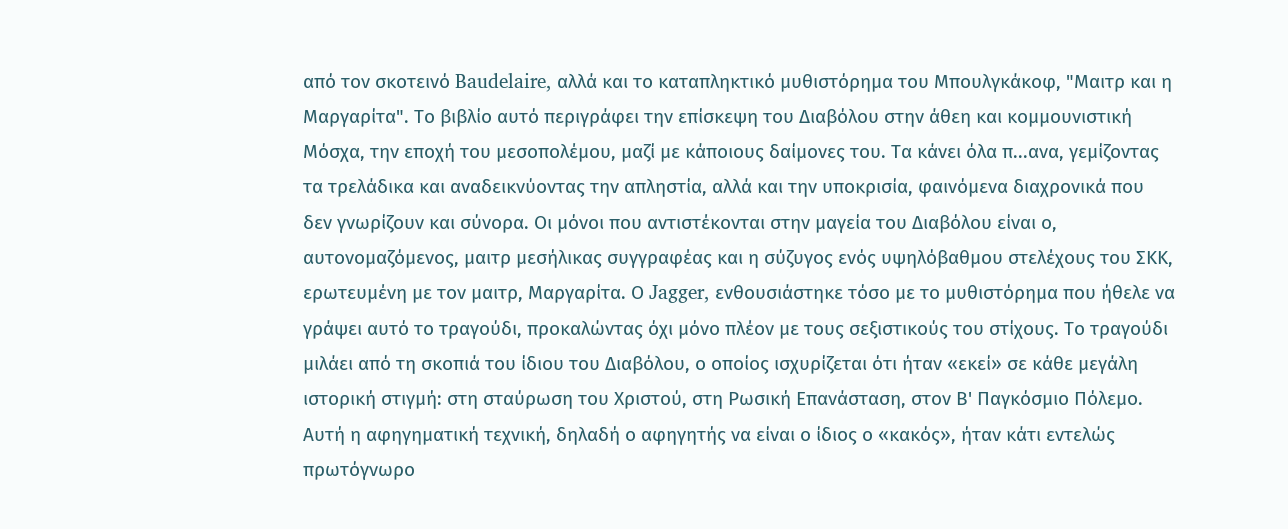από τον σκοτεινό Baudelaire, αλλά και το καταπληκτικό μυθιστόρημα του Μπουλγκάκοφ, "Μαιτρ και η Μαργαρίτα". Το βιβλίο αυτό περιγράφει την επίσκεψη του Διαβόλου στην άθεη και κομμουνιστική Μόσχα, την εποχή του μεσοπολέμου, μαζί με κάποιους δαίμονες του. Τα κάνει όλα π...ανα, γεμίζοντας τα τρελάδικα και αναδεικνύοντας την απληστία, αλλά και την υποκρισία, φαινόμενα διαχρονικά που δεν γνωρίζουν και σύνορα. Οι μόνοι που αντιστέκονται στην μαγεία του Διαβόλου είναι ο, αυτονομαζόμενος, μαιτρ μεσήλικας συγγραφέας και η σύζυγος ενός υψηλόβαθμου στελέχους του ΣΚΚ, ερωτευμένη με τον μαιτρ, Μαργαρίτα. Ο Jagger, ενθουσιάστηκε τόσο με το μυθιστόρημα που ήθελε να γράψει αυτό το τραγούδι, προκαλώντας όχι μόνο πλέον με τους σεξιστικούς του στίχους. Το τραγούδι μιλάει από τη σκοπιά του ίδιου του Διαβόλου, ο οποίος ισχυρίζεται ότι ήταν «εκεί» σε κάθε μεγάλη ιστορική στιγμή: στη σταύρωση του Χριστού, στη Ρωσική Επανάσταση, στον Β' Παγκόσμιο Πόλεμο. Αυτή η αφηγηματική τεχνική, δηλαδή ο αφηγητής να είναι ο ίδιος ο «κακός», ήταν κάτι εντελώς πρωτόγνωρο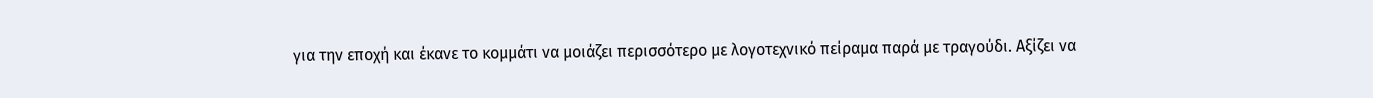για την εποχή και έκανε το κομμάτι να μοιάζει περισσότερο με λογοτεχνικό πείραμα παρά με τραγούδι. Αξίζει να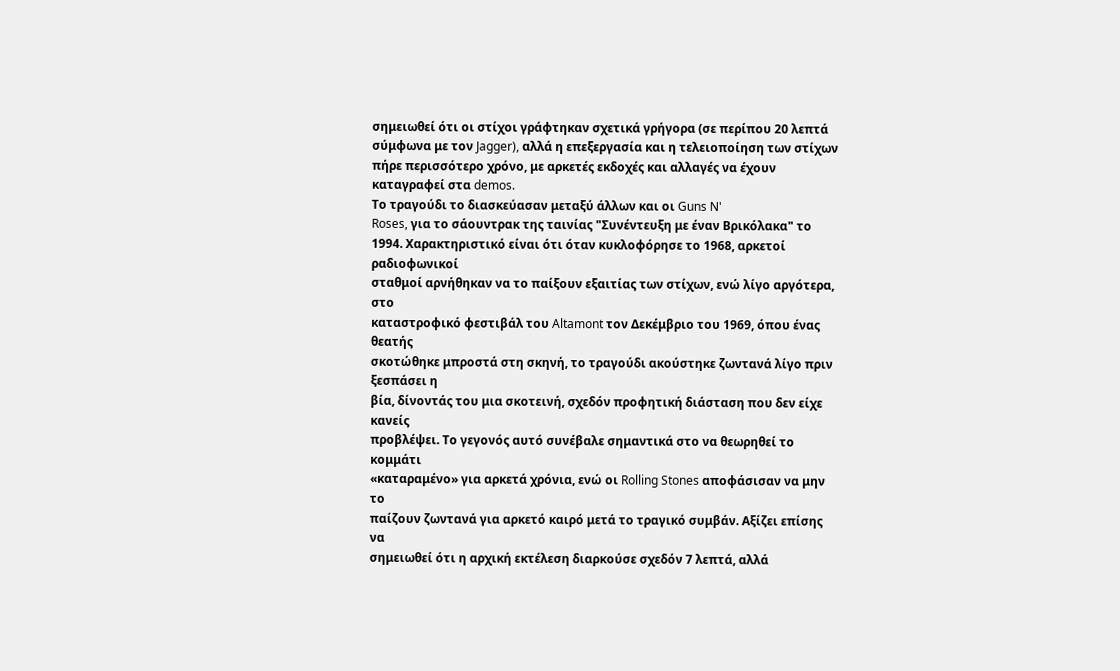σημειωθεί ότι οι στίχοι γράφτηκαν σχετικά γρήγορα (σε περίπου 20 λεπτά σύμφωνα με τον Jagger), αλλά η επεξεργασία και η τελειοποίηση των στίχων πήρε περισσότερο χρόνο, με αρκετές εκδοχές και αλλαγές να έχουν καταγραφεί στα demos.
Το τραγούδι το διασκεύασαν μεταξύ άλλων και οι Guns N'
Roses, για το σάουντρακ της ταινίας "Συνέντευξη με έναν Βρικόλακα" το
1994. Χαρακτηριστικό είναι ότι όταν κυκλοφόρησε το 1968, αρκετοί ραδιοφωνικοί
σταθμοί αρνήθηκαν να το παίξουν εξαιτίας των στίχων, ενώ λίγο αργότερα, στο
καταστροφικό φεστιβάλ του Altamont τον Δεκέμβριο του 1969, όπου ένας θεατής
σκοτώθηκε μπροστά στη σκηνή, το τραγούδι ακούστηκε ζωντανά λίγο πριν ξεσπάσει η
βία, δίνοντάς του μια σκοτεινή, σχεδόν προφητική διάσταση που δεν είχε κανείς
προβλέψει. Το γεγονός αυτό συνέβαλε σημαντικά στο να θεωρηθεί το κομμάτι
«καταραμένο» για αρκετά χρόνια, ενώ οι Rolling Stones αποφάσισαν να μην το
παίζουν ζωντανά για αρκετό καιρό μετά το τραγικό συμβάν. Αξίζει επίσης να
σημειωθεί ότι η αρχική εκτέλεση διαρκούσε σχεδόν 7 λεπτά, αλλά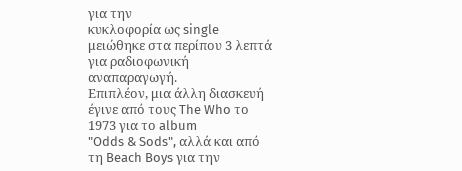για την
κυκλοφορία ως single μειώθηκε στα περίπου 3 λεπτά για ραδιοφωνική αναπαραγωγή.
Επιπλέον, μια άλλη διασκευή έγινε από τους The Who το 1973 για το album
"Odds & Sods", αλλά και από τη Beach Boys για την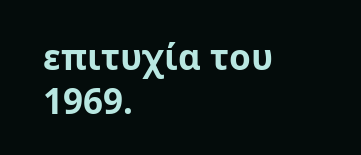επιτυχία του
1969.